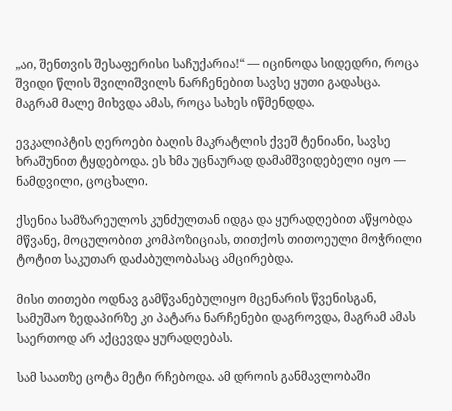„აი, შენთვის შესაფერისი საჩუქარია!“ — იცინოდა სიდედრი, როცა შვიდი წლის შვილიშვილს ნარჩენებით სავსე ყუთი გადასცა. მაგრამ მალე მიხვდა ამას, როცა სახეს იწმენდდა.

ევკალიპტის ღეროები ბაღის მაკრატლის ქვეშ ტენიანი, სავსე ხრაშუნით ტყდებოდა. ეს ხმა უცნაურად დამამშვიდებელი იყო — ნამდვილი, ცოცხალი.

ქსენია სამზარეულოს კუნძულთან იდგა და ყურადღებით აწყობდა მწვანე, მოცულობით კომპოზიციას, თითქოს თითოეული მოჭრილი ტოტით საკუთარ დაძაბულობასაც ამცირებდა.

მისი თითები ოდნავ გამწვანებულიყო მცენარის წვენისგან, სამუშაო ზედაპირზე კი პატარა ნარჩენები დაგროვდა, მაგრამ ამას საერთოდ არ აქცევდა ყურადღებას.

სამ საათზე ცოტა მეტი რჩებოდა. ამ დროის განმავლობაში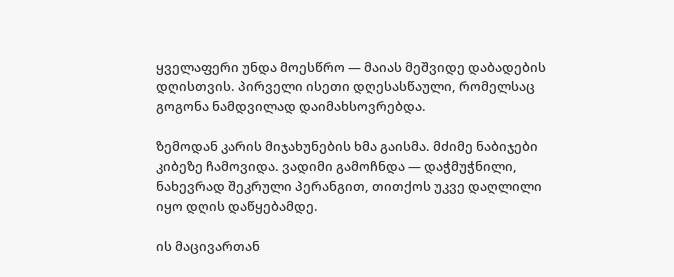ყველაფერი უნდა მოესწრო — მაიას მეშვიდე დაბადების დღისთვის. პირველი ისეთი დღესასწაული, რომელსაც გოგონა ნამდვილად დაიმახსოვრებდა.

ზემოდან კარის მიჯახუნების ხმა გაისმა. მძიმე ნაბიჯები კიბეზე ჩამოვიდა. ვადიმი გამოჩნდა — დაჭმუჭნილი, ნახევრად შეკრული პერანგით, თითქოს უკვე დაღლილი იყო დღის დაწყებამდე.

ის მაცივართან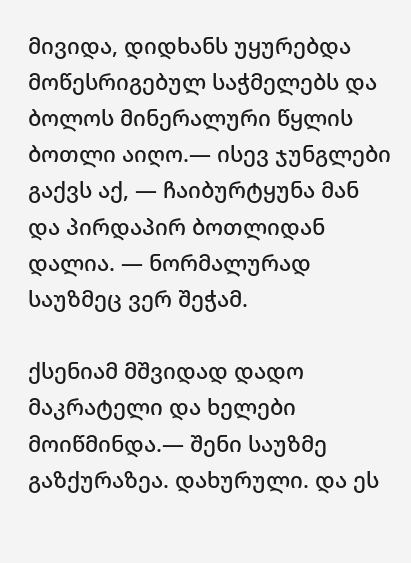მივიდა, დიდხანს უყურებდა მოწესრიგებულ საჭმელებს და ბოლოს მინერალური წყლის ბოთლი აიღო.— ისევ ჯუნგლები გაქვს აქ, — ჩაიბურტყუნა მან და პირდაპირ ბოთლიდან დალია. — ნორმალურად საუზმეც ვერ შეჭამ.

ქსენიამ მშვიდად დადო მაკრატელი და ხელები მოიწმინდა.— შენი საუზმე გაზქურაზეა. დახურული. და ეს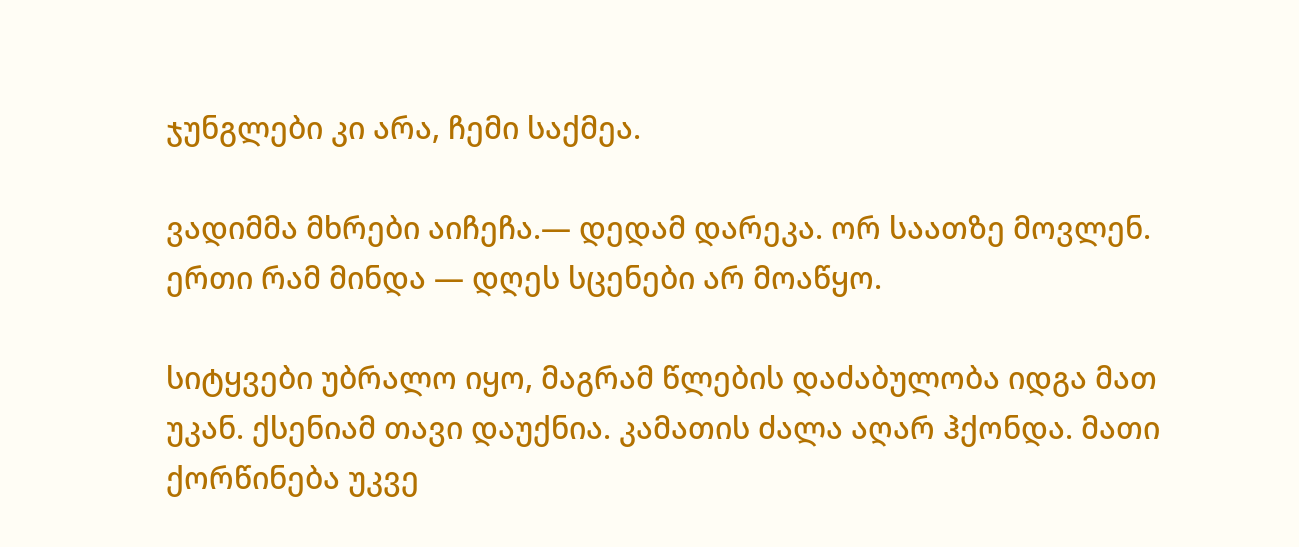ჯუნგლები კი არა, ჩემი საქმეა.

ვადიმმა მხრები აიჩეჩა.— დედამ დარეკა. ორ საათზე მოვლენ. ერთი რამ მინდა — დღეს სცენები არ მოაწყო.

სიტყვები უბრალო იყო, მაგრამ წლების დაძაბულობა იდგა მათ უკან. ქსენიამ თავი დაუქნია. კამათის ძალა აღარ ჰქონდა. მათი ქორწინება უკვე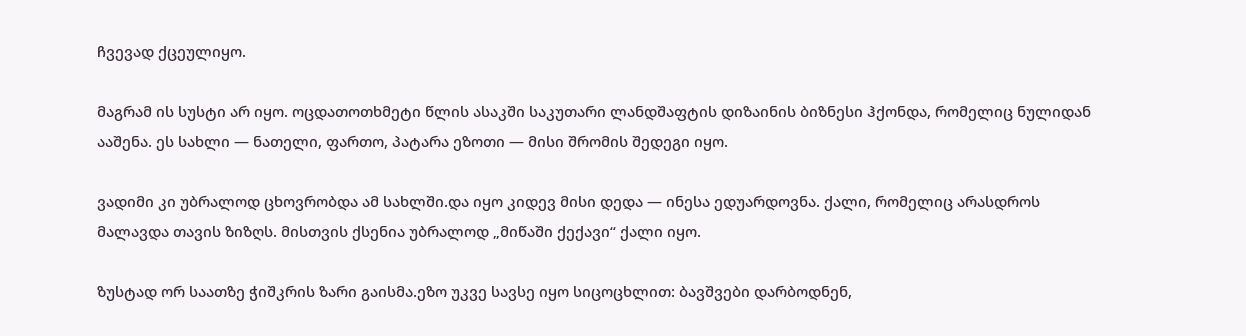ჩვევად ქცეულიყო.

მაგრამ ის სუსტი არ იყო. ოცდათოთხმეტი წლის ასაკში საკუთარი ლანდშაფტის დიზაინის ბიზნესი ჰქონდა, რომელიც ნულიდან ააშენა. ეს სახლი — ნათელი, ფართო, პატარა ეზოთი — მისი შრომის შედეგი იყო.

ვადიმი კი უბრალოდ ცხოვრობდა ამ სახლში.და იყო კიდევ მისი დედა — ინესა ედუარდოვნა. ქალი, რომელიც არასდროს მალავდა თავის ზიზღს. მისთვის ქსენია უბრალოდ „მიწაში ქექავი“ ქალი იყო.

ზუსტად ორ საათზე ჭიშკრის ზარი გაისმა.ეზო უკვე სავსე იყო სიცოცხლით: ბავშვები დარბოდნენ,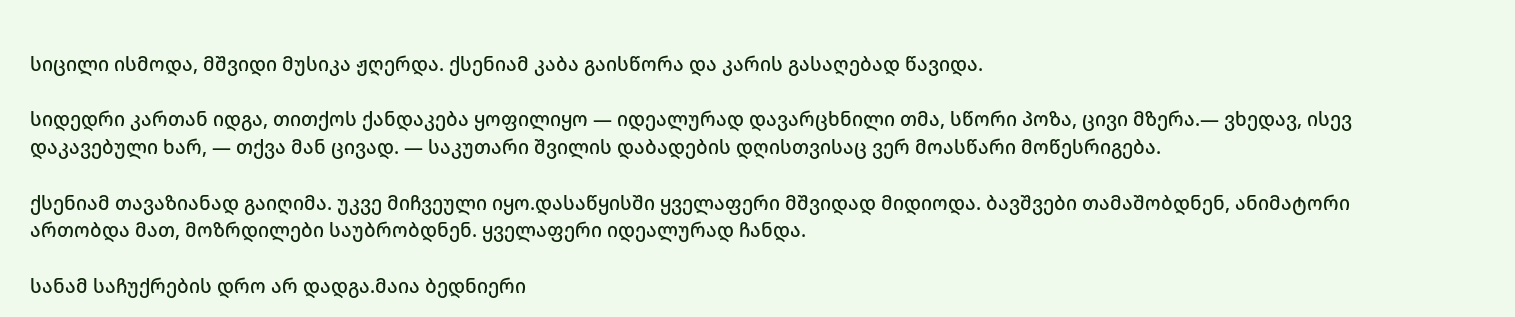სიცილი ისმოდა, მშვიდი მუსიკა ჟღერდა. ქსენიამ კაბა გაისწორა და კარის გასაღებად წავიდა.

სიდედრი კართან იდგა, თითქოს ქანდაკება ყოფილიყო — იდეალურად დავარცხნილი თმა, სწორი პოზა, ცივი მზერა.— ვხედავ, ისევ დაკავებული ხარ, — თქვა მან ცივად. — საკუთარი შვილის დაბადების დღისთვისაც ვერ მოასწარი მოწესრიგება.

ქსენიამ თავაზიანად გაიღიმა. უკვე მიჩვეული იყო.დასაწყისში ყველაფერი მშვიდად მიდიოდა. ბავშვები თამაშობდნენ, ანიმატორი ართობდა მათ, მოზრდილები საუბრობდნენ. ყველაფერი იდეალურად ჩანდა.

სანამ საჩუქრების დრო არ დადგა.მაია ბედნიერი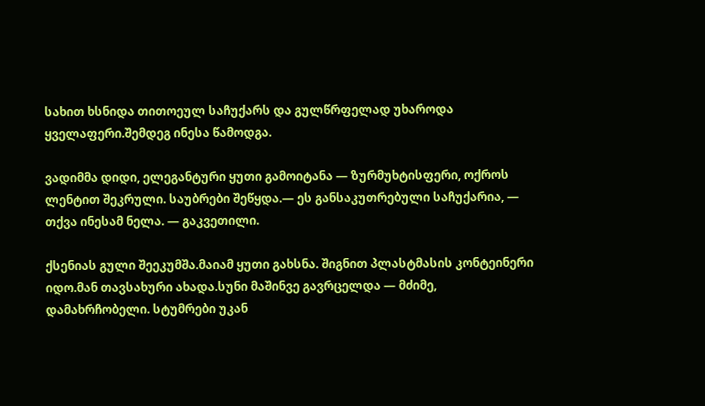სახით ხსნიდა თითოეულ საჩუქარს და გულწრფელად უხაროდა ყველაფერი.შემდეგ ინესა წამოდგა.

ვადიმმა დიდი, ელეგანტური ყუთი გამოიტანა — ზურმუხტისფერი, ოქროს ლენტით შეკრული. საუბრები შეწყდა.— ეს განსაკუთრებული საჩუქარია, — თქვა ინესამ ნელა. — გაკვეთილი.

ქსენიას გული შეეკუმშა.მაიამ ყუთი გახსნა. შიგნით პლასტმასის კონტეინერი იდო.მან თავსახური ახადა.სუნი მაშინვე გავრცელდა — მძიმე, დამახრჩობელი. სტუმრები უკან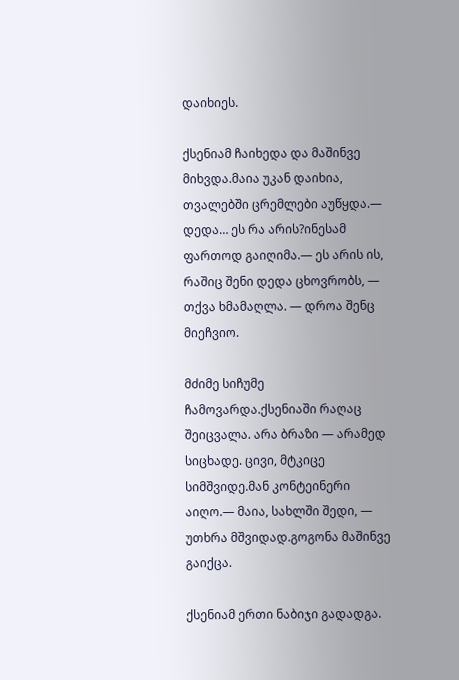დაიხიეს.

ქსენიამ ჩაიხედა და მაშინვე მიხვდა.მაია უკან დაიხია, თვალებში ცრემლები აუწყდა.— დედა… ეს რა არის?ინესამ ფართოდ გაიღიმა.— ეს არის ის, რაშიც შენი დედა ცხოვრობს, — თქვა ხმამაღლა. — დროა შენც მიეჩვიო.

მძიმე სიჩუმე ჩამოვარდა.ქსენიაში რაღაც შეიცვალა. არა ბრაზი — არამედ სიცხადე. ცივი, მტკიცე სიმშვიდე.მან კონტეინერი აიღო.— მაია, სახლში შედი, — უთხრა მშვიდად.გოგონა მაშინვე გაიქცა.

ქსენიამ ერთი ნაბიჯი გადადგა.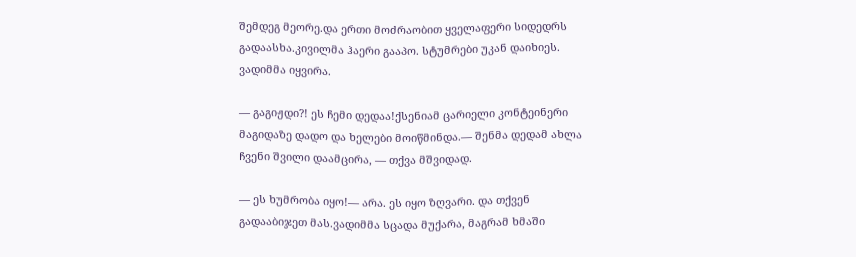შემდეგ მეორე.და ერთი მოძრაობით ყველაფერი სიდედრს გადაასხა.კივილმა ჰაერი გააპო. სტუმრები უკან დაიხიეს. ვადიმმა იყვირა.

— გაგიჟდი?! ეს ჩემი დედაა!ქსენიამ ცარიელი კონტეინერი მაგიდაზე დადო და ხელები მოიწმინდა.— შენმა დედამ ახლა ჩვენი შვილი დაამცირა, — თქვა მშვიდად.

— ეს ხუმრობა იყო!— არა. ეს იყო ზღვარი. და თქვენ გადააბიჯეთ მას.ვადიმმა სცადა მუქარა, მაგრამ ხმაში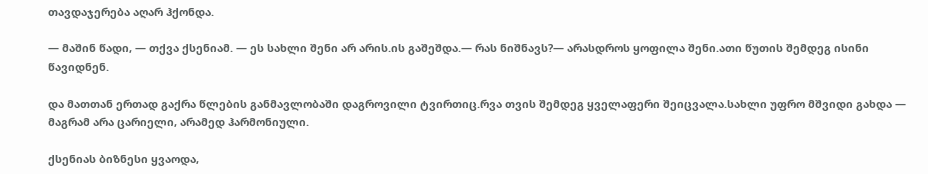თავდაჯერება აღარ ჰქონდა.

— მაშინ წადი, — თქვა ქსენიამ. — ეს სახლი შენი არ არის.ის გაშეშდა.— რას ნიშნავს?— არასდროს ყოფილა შენი.ათი წუთის შემდეგ ისინი წავიდნენ.

და მათთან ერთად გაქრა წლების განმავლობაში დაგროვილი ტვირთიც.რვა თვის შემდეგ ყველაფერი შეიცვალა.სახლი უფრო მშვიდი გახდა — მაგრამ არა ცარიელი, არამედ ჰარმონიული.

ქსენიას ბიზნესი ყვაოდა,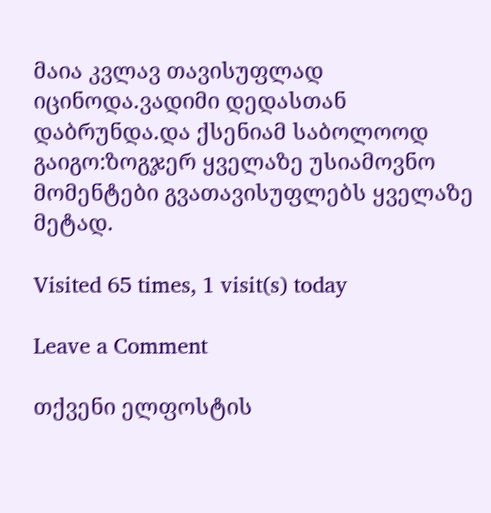მაია კვლავ თავისუფლად იცინოდა.ვადიმი დედასთან დაბრუნდა.და ქსენიამ საბოლოოდ გაიგო:ზოგჯერ ყველაზე უსიამოვნო მომენტები გვათავისუფლებს ყველაზე მეტად.

Visited 65 times, 1 visit(s) today

Leave a Comment

თქვენი ელფოსტის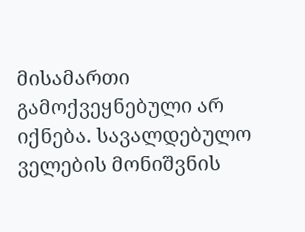მისამართი გამოქვეყნებული არ იქნება. სავალდებულო ველების მონიშვნის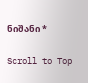ნიშანი *

Scroll to Top